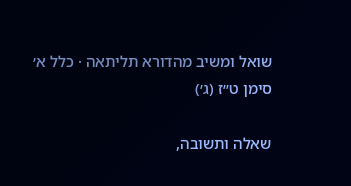שואל ומשיב מהדורא תליתאה · כלל א׳ סימן ט״ז (ג׳)

שאלה ותשובה,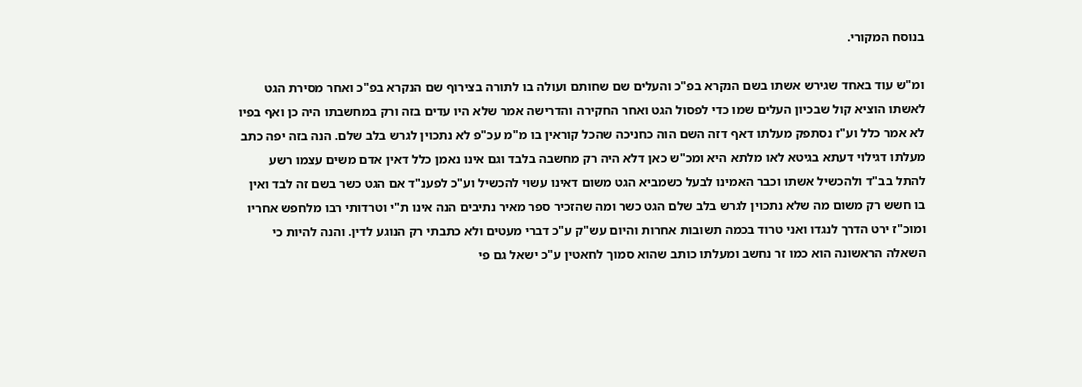בנוסח המקורי.

ומ"ש עוד באחד שגירש אשתו בשם הנקרא בפ"כ והעלים שם שחותם ועולה בו לתורה בצירוף שם הנקרא בפ"כ ואחר מסירת הגט לאשתו הוציא קול שבכיון העלים שמו כדי לפסול הגט ואחר החקירה והדרישה אמר שלא היו עדים בזה ורק במחשבתו היה כן ואף בפיו לא אמר כלל וע"ז נסתפק מעלתו דאף דזה השם הוה כחניכה שהכל קוראין בו מ"מ עכ"פ לא נתכוין לגרש בלב שלם. הנה בזה יפה כתב מעלתו דגילוי דעתא בגיטא לאו מלתא היא ומכ"ש כאן דלא היה רק מחשבה בלבד וגם אינו נאמן כלל דאין אדם משים עצמו רשע להתל בב"ד ולהכשיל אשתו וכבר האמינו לבעל כשמביא הגט משום דאינו עשוי להכשיל וע"כ לפענ"ד אם הגט כשר בשם זה לבד ואין בו חשש רק משום מה שלא נתכוין לגרש בלב שלם הגט כשר ומה שהזכיר ספר מאיר נתיבים הנה אינו ת"י וטרדותי רבו מלחפש אחריו ומוכ"ז ירט הדרך לנגדו ואני טרוד בכמה תשובות אחרות והיום עש"ק ע"כ דברי מעטים ולא כתבתי רק הנוגע לדין. והנה להיות כי השאלה הראשונה הוא כמו זר נחשב ומעלתו כותב שהוא סמוך לחאטין ע"כ ישאל גם פי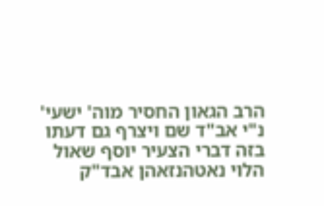הרב הגאון החסיר מוה' ישעי' נ"י אב"ד שם ויצרף גם דעתו בזה דברי הצעיר יוסף שאול הלוי נאטהנזאהן אבד"ק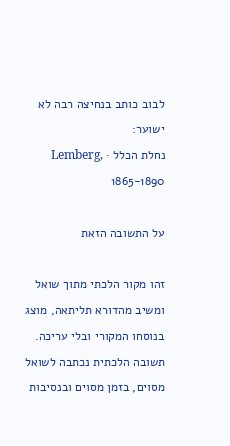לבוב כותב בנחיצה רבה לא ישוער:
נחלת הכלל · Lemberg, 1865-1890

על התשובה הזאת

זהו מקור הלכתי מתוך שואל ומשיב מהדורא תליתאה, מוצג בנוסחו המקורי ובלי עריכה. תשובה הלכתית נכתבה לשואל מסוים, בזמן מסוים ובנסיבות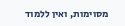מסוימות, ואין ללמוד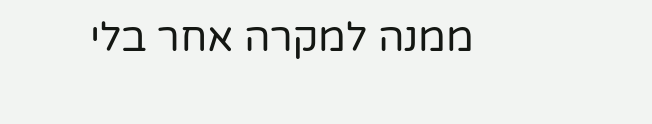ממנה למקרה אחר בלי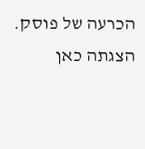הכרעה של פוסק. הצגתה כאן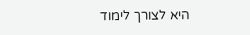היא לצורך לימוד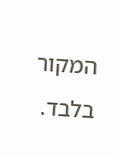המקור בלבד.